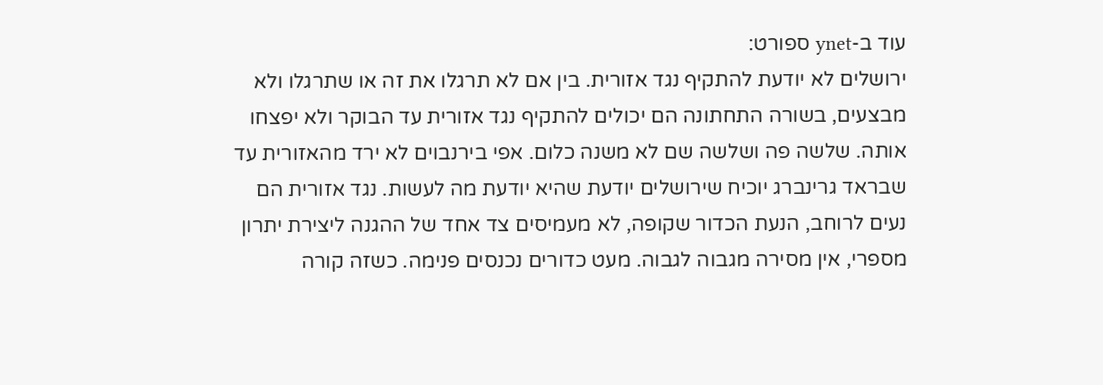עוד ב-ynet ספורט:
ירושלים לא יודעת להתקיף נגד אזורית. בין אם לא תרגלו את זה או שתרגלו ולא מבצעים, בשורה התחתונה הם יכולים להתקיף נגד אזורית עד הבוקר ולא יפצחו אותה. שלשה פה ושלשה שם לא משנה כלום. אפי בירנבוים לא ירד מהאזורית עד שבראד גרינברג יוכיח שירושלים יודעת שהיא יודעת מה לעשות. נגד אזורית הם נעים לרוחב, הנעת הכדור שקופה, לא מעמיסים צד אחד של ההגנה ליצירת יתרון מספרי, אין מסירה מגבוה לגבוה. מעט כדורים נכנסים פנימה. כשזה קורה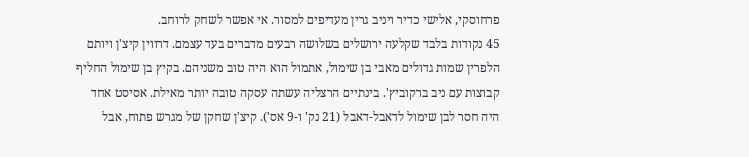פרחוסקי, אלישי כדיר ויניב גרין מעדיפים למסור. אי אפשר לשחק לרוחב.
45 נקודות בלבד שקלעה ירושלים בשלושה רבעים מדברים בעד עצמם. דרווין קיצ'ן ויותם הלפרין שמות גדולים מאבי בן שימול, אתמול הוא היה טוב משניהם. בקיץ בן שימול החליף קבוצות עם ניב ברקוביץ'. בינתיים הרצליה עשתה עסקה טובה יותר מאילת. אסיסט אחד היה חסר לבן שימול לדאבל-דאבל (21 נק' ו-9 אס'). קיצ'ן שחקן של מגרש פתוח, אבל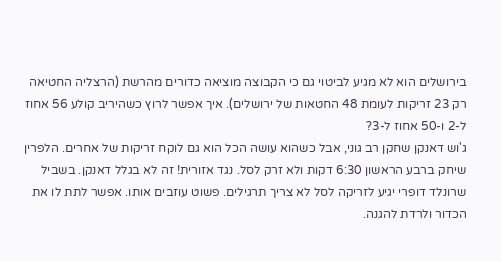בירושלים הוא לא מגיע לביטוי גם כי הקבוצה מוציאה כדורים מהרשת (הרצליה החטיאה רק 23 זריקות לעומת 48 החטאות של ירושלים). איך אפשר לרוץ כשהיריב קולע 56 אחוז ל-2 ו-50 אחוז ל-3?
ג'וש דאנקן שחקן רב גוני, אבל כשהוא עושה הכל הוא גם לוקח זריקות של אחרים. הלפרין שיחק ברבע הראשון 6:30 דקות ולא זרק לסל. נגד אזורית! זה לא בגלל דאנקן. בשביל שרונלד דופרי יגיע לזריקה לסל לא צריך תרגילים. פשוט עוזבים אותו. אפשר לתת לו את הכדור ולרדת להגנה.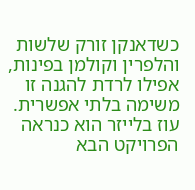כשדאנקן זורק שלשות והלפרין וקולמן בפינות, אפילו לרדת להגנה זו משימה בלתי אפשרית.
עוז בלייזר הוא כנראה הפרויקט הבא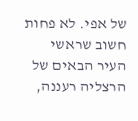של אפי. לא פחות חשוב שראשי העיר הבאים של הרצליה רעננה,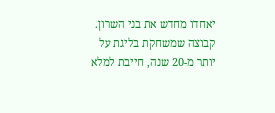יאחדו מחדש את בני השרון. קבוצה שמשחקת בליגת על יותר מ-20 שנה, חייבת למלא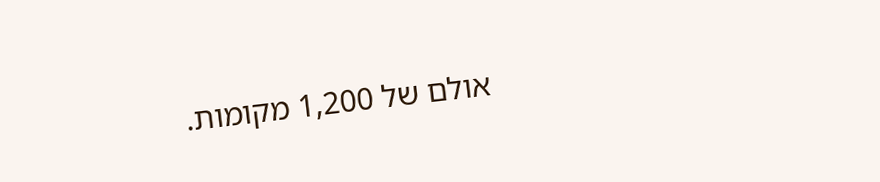אולם של 1,200 מקומות.